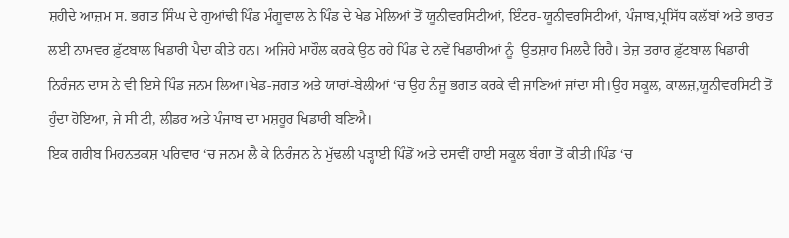ਸ਼ਹੀਦੇ ਆਜ਼ਮ ਸ. ਭਗਤ ਸਿੰਘ ਦੇ ਗੁਆਂਢੀ ਪਿੰਡ ਮੰਗੂਵਾਲ ਨੇ ਪਿੰਡ ਦੇ ਖੇਡ ਮੇਲਿਆਂ ਤੋਂ ਯੂਨੀਵਰਸਿਟੀਆਂ, ਇੰਟਰ-ਯੂਨੀਵਰਸਿਟੀਆਂ, ਪੰਜਾਬ,ਪ੍ਰਸਿੱਧ ਕਲੱਬਾਂ ਅਤੇ ਭਾਰਤ ਲਈ ਨਾਮਵਰ ਫ਼ੁੱਟਬਾਲ ਖਿਡਾਰੀ ਪੈਦਾ ਕੀਤੇ ਹਨ। ਅਜਿਹੇ ਮਾਹੌਲ ਕਰਕੇ ਉਠ ਰਹੇ ਪਿੰਡ ਦੇ ਨਵੇਂ ਖਿਡਾਰੀਆਂ ਨੂੰ  ਉਤਸ਼ਾਹ ਮਿਲਦੈ ਰਿਹੈ। ਤੇਜ਼ ਤਰਾਰ ਫ਼ੁੱਟਬਾਲ ਖਿਡਾਰੀ ਨਿਰੰਜਨ ਦਾਸ ਨੇ ਵੀ ਇਸੇ ਪਿੰਡ ਜਨਮ ਲਿਆ।ਖੇਡ-ਜਗਤ ਅਤੇ ਯਾਰਾਂ-ਬੇਲੀਆਂ ‘ਚ ਉਹ ਨੰਜੂ ਭਗਤ ਕਰਕੇ ਵੀ ਜਾਣਿਆਂ ਜਾਂਦਾ ਸੀ।ਉਹ ਸਕੂਲ, ਕਾਲਜ਼,ਯੂਨੀਵਰਸਿਟੀ ਤੋਂ ਹੁੰਦਾ ਹੋਇਆ, ਜੇ ਸੀ ਟੀ, ਲੀਡਰ ਅਤੇ ਪੰਜਾਬ ਦਾ ਮਸ਼ਹੂਰ ਖਿਡਾਰੀ ਬਣਿਐ।
ਇਕ ਗਰੀਬ ਮਿਹਨਤਕਸ਼ ਪਰਿਵਾਰ ‘ਚ ਜਨਮ ਲੈ ਕੇ ਨਿਰੰਜਨ ਨੇ ਮੁੱਢਲੀ ਪੜ੍ਹਾਈ ਪਿੰਡੋਂ ਅਤੇ ਦਸਵੀਂ ਹਾਈ ਸਕੂਲ ਬੰਗਾ ਤੋਂ ਕੀਤੀ।ਪਿੰਡ ‘ਚ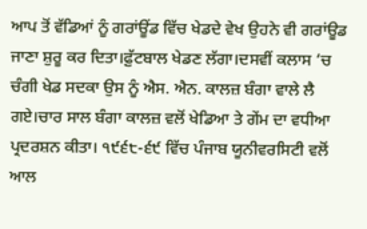ਆਪ ਤੋਂ ਵੱਡਿਆਂ ਨੂੰ ਗਰਾਂਊਂਡ ਵਿੱਚ ਖੇਡਦੇ ਵੇਖ ਉਹਨੇ ਵੀ ਗਰਾਂਊਡ ਜਾਣਾ ਸ਼ੁਰੂ ਕਰ ਦਿਤਾ।ਫ਼ੁੱਟਬਾਲ ਖੇਡਣ ਲੱਗਾ।ਦਸਵੀਂ ਕਲਾਸ ‘ਚ ਚੰਗੀ ਖੇਡ ਸਦਕਾ ਉਸ ਨੂੰ ਐਸ. ਐਨ. ਕਾਲਜ਼ ਬੰਗਾ ਵਾਲੇ ਲੈ ਗਏ।ਚਾਰ ਸਾਲ ਬੰਗਾ ਕਾਲਜ਼ ਵਲੋਂ ਖੇਡਿਆ ਤੇ ਗੇਂਮ ਦਾ ਵਧੀਆ ਪ੍ਰਦਰਸ਼ਨ ਕੀਤਾ। ੧੯੬੮-੬੯ ਵਿੱਚ ਪੰਜਾਬ ਯੂਨੀਵਰਸਿਟੀ ਵਲੋਂ ਆਲ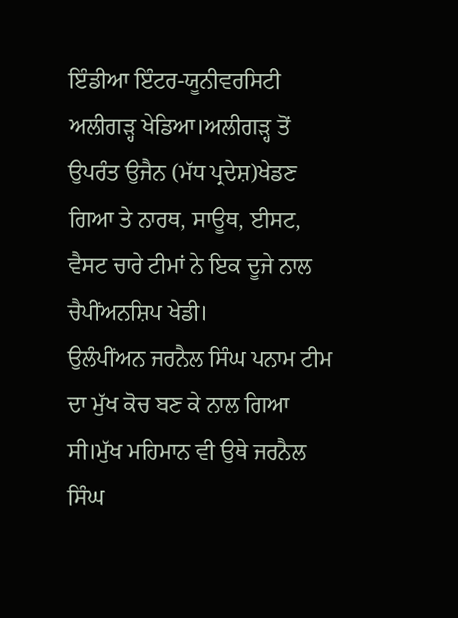ਇੰਡੀਆ ਇੰਟਰ-ਯੂਨੀਵਰਸਿਟੀ ਅਲੀਗੜ੍ਹ ਖੇਡਿਆ।ਅਲੀਗੜ੍ਹ ਤੋਂ ਉਪਰੰਤ ਉਜੈਨ (ਮੱਧ ਪ੍ਰਦੇਸ਼)ਖੇਡਣ ਗਿਆ ਤੇ ਨਾਰਥ, ਸਾਊਥ, ਈਸਟ, ਵੈਸਟ ਚਾਰੇ ਟੀਮਾਂ ਨੇ ਇਕ ਦੂਜੇ ਨਾਲ ਚੈਪੀਂਅਨਸ਼ਿਪ ਖੇਡੀ।
ਉਲੰਪੀਂਅਨ ਜਰਨੈਲ ਸਿੰਘ ਪਨਾਮ ਟੀਮ ਦਾ ਮੁੱਖ ਕੋਚ ਬਣ ਕੇ ਨਾਲ ਗਿਆ ਸੀ।ਮੁੱਖ ਮਹਿਮਾਨ ਵੀ ਉਥੇ ਜਰਨੈਲ ਸਿੰਘ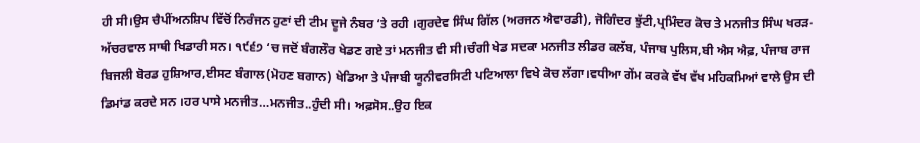ਹੀ ਸੀ।ਉਸ ਚੈਪੀਂਅਨਸ਼ਿਪ ਵਿੱਚੋਂ ਨਿਰੰਜਨ ਹੁਣਾਂ ਦੀ ਟੀਮ ਦੂਜੇ ਨੰਬਰ ‘ਤੇ ਰਹੀ ।ਗੁਰਦੇਵ ਸਿੰਘ ਗਿੱਲ (ਅਰਜਨ ਐਵਾਰਡੀ), ਜੋਗਿੰਦਰ ਝੁੱਟੀ,ਪ੍ਰਮਿੰਦਰ ਕੋਚ ਤੇ ਮਨਜੀਤ ਸਿੰਘ ਖਰੜ-ਅੱਚਰਵਾਲ ਸਾਥੀ ਖਿਡਾਰੀ ਸਨ। ੧੯੬੭ ‘ਚ ਜਦੋਂ ਬੰਗਲੌਰ ਖੇਡਣ ਗਏ ਤਾਂ ਮਨਜੀਤ ਵੀ ਸੀ।ਚੰਗੀ ਖੇਡ ਸਦਕਾ ਮਨਜੀਤ ਲੀਡਰ ਕਲੱਬ, ਪੰਜਾਬ ਪੁਲਿਸ,ਬੀ ਐਸ ਐਫ਼, ਪੰਜਾਬ ਰਾਜ ਬਿਜਲੀ ਬੋਰਡ ਹੁਸ਼ਿਆਰ,ਈਸਟ ਬੰਗਾਲ(ਮੋਹਣ ਬਗਾਨ) ਖੇਡਿਆ ਤੇ ਪੰਜਾਬੀ ਯੂਨੀਵਰਸਿਟੀ ਪਟਿਆਲਾ ਵਿਖੇ ਕੋਚ ਲੱਗਾ।ਵਧੀਆ ਗੇਂਮ ਕਰਕੇ ਵੱਖ ਵੱਖ ਮਹਿਕਮਿਆਂ ਵਾਲੇ ਉਸ ਦੀ ਡਿਮਾਂਡ ਕਰਦੇ ਸਨ ।ਹਰ ਪਾਸੇ ਮਨਜੀਤ…ਮਨਜੀਤ..ਹੁੰਦੀ ਸੀ। ਅਫ਼ਸੋਸ..ਉਹ ਇਕ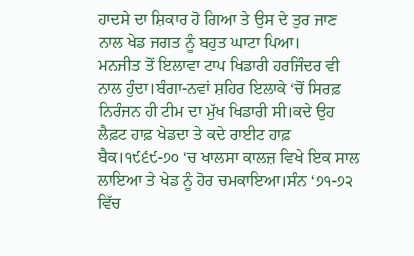ਹਾਦਸੇ ਦਾ ਸ਼ਿਕਾਰ ਹੋ ਗਿਆ ਤੇ ਉਸ ਦੇ ਤੁਰ ਜਾਣ ਨਾਲ ਖੇਡ ਜਗਤ ਨੂੰ ਬਹੁਤ ਘਾਟਾ ਪਿਆ।
ਮਨਜੀਤ ਤੋਂ ਇਲਾਵਾ ਟਾਪ ਖਿਡਾਰੀ ਹਰਜਿੰਦਰ ਵੀ ਨਾਲ ਹੁੰਦਾ।ਬੰਗਾ-ਨਵਾਂ ਸ਼ਹਿਰ ਇਲਾਕੇ ‘ਚੋਂ ਸਿਰਫ਼ ਨਿਰੰਜਨ ਹੀ ਟੀਮ ਦਾ ਮੁੱਖ ਖਿਡਾਰੀ ਸੀ।ਕਦੇ ਉਹ ਲੈਫ਼ਟ ਹਾਫ਼ ਖੇਡਦਾ ਤੇ ਕਦੇ ਰਾਈਟ ਹਾਫ਼ ਬੈਕ।੧੯੬੯-੭੦ ‘ਚ ਖਾਲਸਾ ਕਾਲਜ਼ ਵਿਖੇ ਇਕ ਸਾਲ ਲਾਇਆ ਤੇ ਖੇਡ ਨੂੰ ਹੋਰ ਚਮਕਾਇਆ।ਸੰਨ ‘੭੧-੭੨ ਵਿੱਚ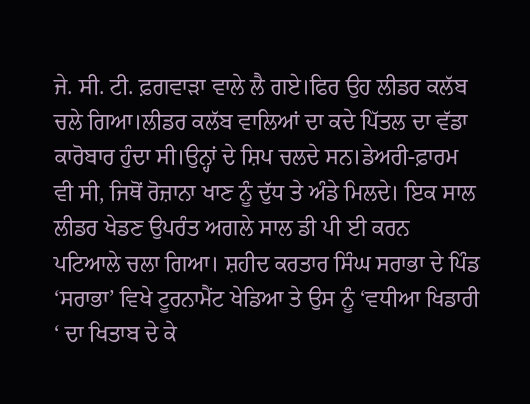ਜੇ. ਸੀ. ਟੀ. ਫ਼ਗਵਾੜਾ ਵਾਲੇ ਲੈ ਗਏ।ਫਿਰ ਉਹ ਲੀਡਰ ਕਲੱਬ ਚਲੇ ਗਿਆ।ਲੀਡਰ ਕਲੱਬ ਵਾਲਿਆਂ ਦਾ ਕਦੇ ਪਿੱਤਲ ਦਾ ਵੱਡਾ ਕਾਰੋਬਾਰ ਹੁੰਦਾ ਸੀ।ਉਨ੍ਹਾਂ ਦੇ ਸ਼ਿਪ ਚਲਦੇ ਸਨ।ਡੇਅਰੀ-ਫ਼ਾਰਮ ਵੀ ਸੀ, ਜਿਥੋਂ ਰੋਜ਼ਾਨਾ ਖਾਣ ਨੂੰ ਦੁੱਧ ਤੇ ਅੰਡੇ ਮਿਲਦੇ। ਇਕ ਸਾਲ ਲੀਡਰ ਖੇਡਣ ਉਪਰੰਤ ਅਗਲੇ ਸਾਲ ਡੀ ਪੀ ਈ ਕਰਨ ਪਟਿਆਲੇ ਚਲਾ ਗਿਆ। ਸ਼ਹੀਦ ਕਰਤਾਰ ਸਿੰਘ ਸਰਾਭਾ ਦੇ ਪਿੰਡ ‘ਸਰਾਭਾ’ ਵਿਖੇ ਟੂਰਨਾਮੈਂਟ ਖੇਡਿਆ ਤੇ ਉਸ ਨੂੰ ‘ਵਧੀਆ ਖਿਡਾਰੀ ‘ ਦਾ ਖਿਤਾਬ ਦੇ ਕੇ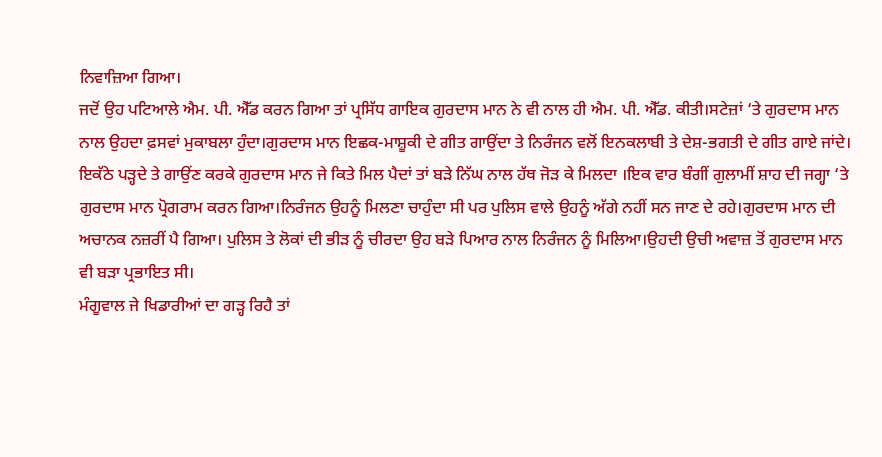ਨਿਵਾਜ਼ਿਆ ਗਿਆ।
ਜਦੋਂ ਉਹ ਪਟਿਆਲੇ ਐਮ. ਪੀ. ਐੱਡ ਕਰਨ ਗਿਆ ਤਾਂ ਪ੍ਰਸਿੱਧ ਗਾਇਕ ਗੁਰਦਾਸ ਮਾਨ ਨੇ ਵੀ ਨਾਲ ਹੀ ਐਮ. ਪੀ. ਐੱਡ. ਕੀਤੀ।ਸਟੇਜ਼ਾਂ ‘ਤੇ ਗੁਰਦਾਸ ਮਾਨ ਨਾਲ ਉਹਦਾ ਫ਼ਸਵਾਂ ਮੁਕਾਬਲਾ ਹੁੰਦਾ।ਗੁਰਦਾਸ ਮਾਨ ਇਛਕ-ਮਾਸ਼ੂਕੀ ਦੇ ਗੀਤ ਗਾਉਂਦਾ ਤੇ ਨਿਰੰਜਨ ਵਲੋਂ ਇਨਕਲਾਬੀ ਤੇ ਦੇਸ਼-ਭਗਤੀ ਦੇ ਗੀਤ ਗਾਏ ਜਾਂਦੇ। ਇਕੱਠੇ ਪੜ੍ਹਦੇ ਤੇ ਗਾਉਂਣ ਕਰਕੇ ਗੁਰਦਾਸ ਮਾਨ ਜੇ ਕਿਤੇ ਮਿਲ ਪੈਦਾਂ ਤਾਂ ਬੜੇ ਨਿੱਘ ਨਾਲ ਹੱਥ ਜੋੜ ਕੇ ਮਿਲਦਾ ।ਇਕ ਵਾਰ ਬੰਗੀਂ ਗੁਲਾਮੀਂ ਸ਼ਾਹ ਦੀ ਜਗ੍ਹਾ ‘ਤੇ ਗੁਰਦਾਸ ਮਾਨ ਪ੍ਰੋਗਰਾਮ ਕਰਨ ਗਿਆ।ਨਿਰੰਜਨ ਉਹਨੂੰ ਮਿਲਣਾ ਚਾਹੁੰਦਾ ਸੀ ਪਰ ਪੁਲਿਸ ਵਾਲੇ ਉਹਨੂੰ ਅੱਗੇ ਨਹੀਂ ਸਨ ਜਾਣ ਦੇ ਰਹੇ।ਗੁਰਦਾਸ ਮਾਨ ਦੀ ਅਚਾਨਕ ਨਜ਼ਰੀਂ ਪੈ ਗਿਆ। ਪੁਲਿਸ ਤੇ ਲੋਕਾਂ ਦੀ ਭੀੜ ਨੂੰ ਚੀਰਦਾ ਉਹ ਬੜੇ ਪਿਆਰ ਨਾਲ ਨਿਰੰਜਨ ਨੂੰ ਮਿਲਿਆ।ਉਹਦੀ ਉਚੀ ਅਵਾਜ਼ ਤੋਂ ਗੁਰਦਾਸ ਮਾਨ ਵੀ ਬੜਾ ਪ੍ਰਭਾਇਤ ਸੀ।
ਮੰਗੂਵਾਲ ਜੇ ਖਿਡਾਰੀਆਂ ਦਾ ਗੜ੍ਹ ਰਿਹੈ ਤਾਂ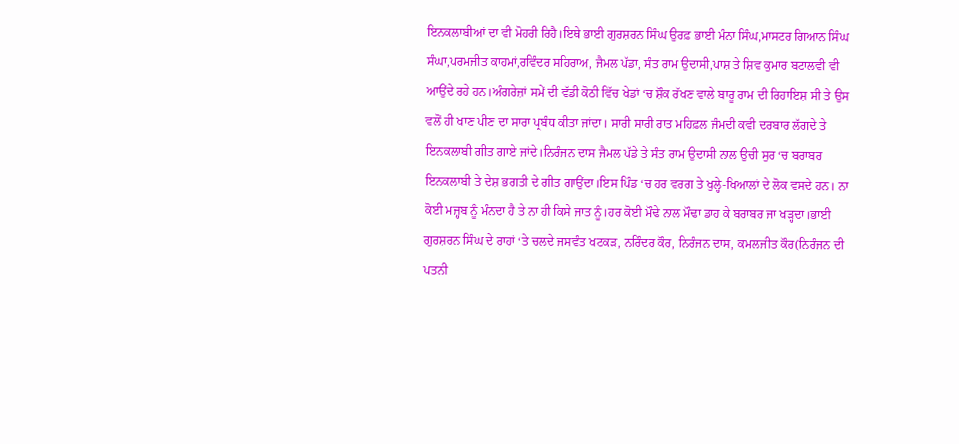ਇਨਕਲਾਬੀਆਂ ਦਾ ਵੀ ਮੋਹਰੀ ਰਿਹੈ।ਇਥੇ ਭਾਈ ਗੁਰਸ਼ਰਨ ਸਿੰਘ ਉਰਫ਼ ਭਾਈ ਮੰਨਾ ਸਿੰਘ,ਮਾਸਟਰ ਗਿਆਨ ਸਿੰਘ ਸੰਘਾ,ਪਰਮਜੀਤ ਕਾਹਮਾਂ,ਰਵਿੰਦਰ ਸਹਿਰਾਅ, ਜੈਮਲ ਪੱਡਾ, ਸੰਤ ਰਾਮ ਉਦਾਸੀ,ਪਾਸ਼ ਤੇ ਸ਼ਿਵ ਕੁਮਾਰ ਬਟਾਲਵੀ ਵੀ ਆਉਂਦੇ ਰਹੇ ਹਨ।ਅੰਗਰੇਜ਼ਾਂ ਸਮੇਂ ਦੀ ਵੱਡੀ ਕੋਠੀ ਵਿੱਚ ਖੇਡਾਂ ‘ਚ ਸ਼ੌਕ ਰੱਖਣ ਵਾਲੇ ਬਾਰੂ ਰਾਮ ਦੀ ਰਿਹਾਇਸ਼ ਸੀ ਤੇ ਉਸ ਵਲੋਂ ਹੀ ਖਾਣ ਪੀਣ ਦਾ ਸਾਰਾ ਪ੍ਰਬੰਧ ਕੀਤਾ ਜਾਂਦਾ। ਸਾਰੀ ਸਾਰੀ ਰਾਤ ਮਹਿਫ਼ਲ ਜੰਮਦੀ ਕਵੀ ਦਰਬਾਰ ਲੱਗਦੇ ਤੇ ਇਨਕਲਾਬੀ ਗੀਤ ਗਾਏ ਜਾਂਦੇ।ਨਿਰੰਜਨ ਦਾਸ ਜੈਮਲ ਪੱਡੇ ਤੇ ਸੰਤ ਰਾਮ ਉਦਾਸੀ ਨਾਲ ਉਚੀ ਸੁਰ ‘ਚ ਬਰਾਬਰ ਇਨਕਲਾਬੀ ਤੇ ਦੇਸ਼ ਭਗਤੀ ਦੇ ਗੀਤ ਗਾਉਂਦਾ।ਇਸ ਪਿੰਡ ‘ਚ ਹਰ ਵਰਗ ਤੇ ਖੁਲ੍ਹੇ-ਖਿਆਲਾਂ ਦੇ ਲੋਕ ਵਸਦੇ ਹਨ। ਨਾ ਕੋਈ ਮਜ਼੍ਹਬ ਨੂੰ ਮੰਨਦਾ ਹੈ ਤੇ ਨਾ ਹੀ ਕਿਸੇ ਜਾਤ ਨੂੰ।ਹਰ ਕੋਈ ਮੌਢੇ ਨਾਲ ਮੌਢਾ ਡਾਹ ਕੇ ਬਰਾਬਰ ਜਾ ਖੜ੍ਹਦਾ।ਭਾਈ ਗੁਰਸ਼ਰਨ ਸਿੰਘ ਦੇ ਰਾਹਾਂ ‘ਤੇ ਚਲਦੇ ਜਸਵੰਤ ਖਟਕੜ, ਨਰਿੰਦਰ ਕੌਰ, ਨਿਰੰਜਨ ਦਾਸ, ਕਮਲਜੀਤ ਕੌਰ(ਨਿਰੰਜਨ ਦੀ ਪਤਨੀ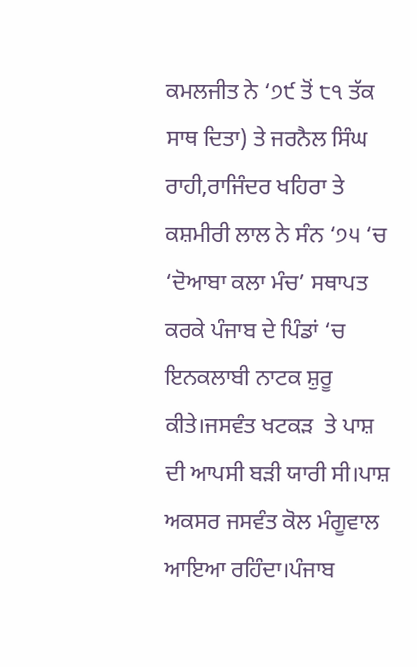ਕਮਲਜੀਤ ਨੇ ‘੭੯ ਤੋਂ ੮੧ ਤੱਕ ਸਾਥ ਦਿਤਾ) ਤੇ ਜਰਨੈਲ ਸਿੰਘ ਰਾਹੀ,ਰਾਜਿੰਦਰ ਖਹਿਰਾ ਤੇ ਕਸ਼ਮੀਰੀ ਲਾਲ ਨੇ ਸੰਨ ‘੭੫ ‘ਚ ‘ਦੋਆਬਾ ਕਲਾ ਮੰਚ’ ਸਥਾਪਤ ਕਰਕੇ ਪੰਜਾਬ ਦੇ ਪਿੰਡਾਂ ‘ਚ ਇਨਕਲਾਬੀ ਨਾਟਕ ਸ਼ੁਰੂ ਕੀਤੇ।ਜਸਵੰਤ ਖਟਕੜ  ਤੇ ਪਾਸ਼ ਦੀ ਆਪਸੀ ਬੜੀ ਯਾਰੀ ਸੀ।ਪਾਸ਼ ਅਕਸਰ ਜਸਵੰਤ ਕੋਲ ਮੰਗੂਵਾਲ ਆਇਆ ਰਹਿੰਦਾ।ਪੰਜਾਬ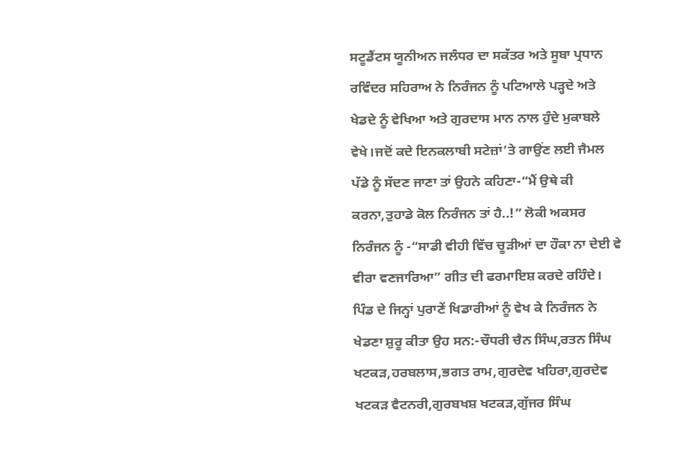ਸਟੂਡੈਂਟਸ ਯੂਨੀਅਨ ਜਲੰਧਰ ਦਾ ਸਕੱਤਰ ਅਤੇ ਸੂਬਾ ਪ੍ਰਧਾਨ ਰਵਿੰਦਰ ਸਹਿਰਾਅ ਨੇ ਨਿਰੰਜਨ ਨੂੰ ਪਟਿਆਲੇ ਪੜ੍ਹਦੇ ਅਤੇ ਖੇਡਦੇ ਨੂੰ ਵੇਖਿਆ ਅਤੇ ਗੁਰਦਾਸ ਮਾਨ ਨਾਲ ਹੁੰਦੇ ਮੁਕਾਬਲੇ ਵੇਖੇ।ਜਦੋਂ ਕਦੇ ਇਨਕਲਾਬੀ ਸਟੇਜ਼ਾਂ’ਤੇ ਗਾਉਂਣ ਲਈ ਜੈਮਲ ਪੱਡੇ ਨੂੰ ਸੱਦਣ ਜਾਣਾ ਤਾਂ ਉਹਨੇ ਕਹਿਣਾ-“ਮੈਂ ਉਥੇ ਕੀ ਕਰਨਾ,ਤੁਹਾਡੇ ਕੋਲ ਨਿਰੰਜਨ ਤਾਂ ਹੈ..!” ਲੋਕੀ ਅਕਸਰ ਨਿਰੰਜਨ ਨੂੰ -“ਸਾਡੀ ਵੀਹੀ ਵਿੱਚ ਚੂੜੀਆਂ ਦਾ ਹੌਕਾ ਨਾ ਦੇਈ ਵੇ ਵੀਰਾ ਵਣਜਾਰਿਆ” ਗੀਤ ਦੀ ਫਰਮਾਇਸ਼ ਕਰਦੇ ਰਹਿੰਦੇ।
ਪਿੰਡ ਦੇ ਜਿਨ੍ਹਾਂ ਪੁਰਾਣੇਂ ਖਿਡਾਰੀਆਂ ਨੂੰ ਵੇਖ ਕੇ ਨਿਰੰਜਨ ਨੇ ਖੇਡਣਾ ਸ਼ੁਰੂ ਕੀਤਾ ਉਹ ਸਨ:-ਚੌਧਰੀ ਚੈਨ ਸਿੰਘ,ਰਤਨ ਸਿੰਘ ਖਟਕੜ,ਹਰਬਲਾਸ,ਭਗਤ ਰਾਮ,ਗੁਰਦੇਵ ਖਹਿਰਾ,ਗੁਰਦੇਵ ਖਟਕੜ ਵੈਟਨਰੀ,ਗੁਰਬਖਸ਼ ਖਟਕੜ,ਗੁੱਜਰ ਸਿੰਘ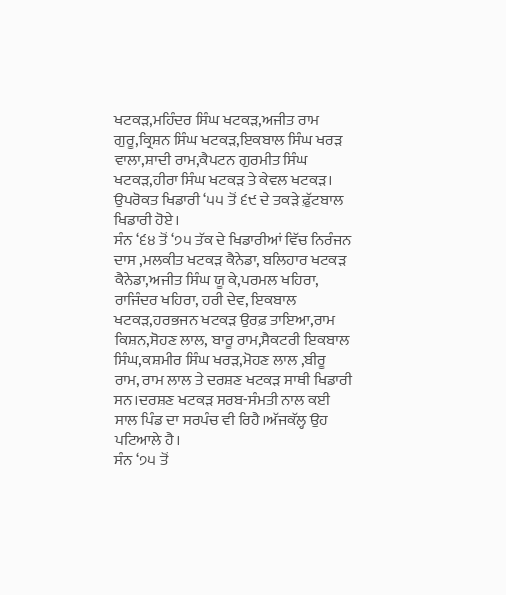ਖਟਕੜ,ਮਹਿੰਦਰ ਸਿੰਘ ਖਟਕੜ,ਅਜੀਤ ਰਾਮ ਗੁਰੂ,ਕ੍ਰਿਸ਼ਨ ਸਿੰਘ ਖਟਕੜ,ਇਕਬਾਲ ਸਿੰਘ ਖਰੜ ਵਾਲਾ,ਸ਼ਾਦੀ ਰਾਮ,ਕੈਪਟਨ ਗੁਰਮੀਤ ਸਿੰਘ ਖਟਕੜ,ਹੀਰਾ ਸਿੰਘ ਖਟਕੜ ਤੇ ਕੇਵਲ ਖਟਕੜ। ਉਪਰੋਕਤ ਖਿਡਾਰੀ ‘੫੫ ਤੋਂ ੬੯ ਦੇ ਤਕੜੇ ਫ਼ੁੱਟਬਾਲ ਖਿਡਾਰੀ ਹੋਏ।
ਸੰਨ ‘੬੪ ਤੋਂ ‘੭੫ ਤੱਕ ਦੇ ਖਿਡਾਰੀਆਂ ਵਿੱਚ ਨਿਰੰਜਨ ਦਾਸ ,ਮਲਕੀਤ ਖਟਕੜ ਕੈਨੇਡਾ, ਬਲਿਹਾਰ ਖਟਕੜ ਕੈਨੇਡਾ,ਅਜੀਤ ਸਿੰਘ ਯੂ ਕੇ,ਪਰਮਲ ਖਹਿਰਾ, ਰਾਜਿੰਦਰ ਖਹਿਰਾ, ਹਰੀ ਦੇਵ, ਇਕਬਾਲ ਖਟਕੜ,ਹਰਭਜਨ ਖਟਕੜ ਉਰਫ਼ ਤਾਇਆ,ਰਾਮ ਕਿਸ਼ਨ,ਸੋਹਣ ਲਾਲ, ਬਾਰੂ ਰਾਮ,ਸੈਕਟਰੀ ਇਕਬਾਲ ਸਿੰਘ,ਕਸ਼ਮੀਰ ਸਿੰਘ ਖਰੜ,ਮੋਹਣ ਲਾਲ ,ਬੀਰੂ ਰਾਮ, ਰਾਮ ਲਾਲ ਤੇ ਦਰਸ਼ਣ ਖਟਕੜ ਸਾਥੀ ਖਿਡਾਰੀ ਸਨ।ਦਰਸ਼ਣ ਖਟਕੜ ਸਰਬ-ਸੰਮਤੀ ਨਾਲ ਕਈ ਸਾਲ ਪਿੰਡ ਦਾ ਸਰਪੰਚ ਵੀ ਰਿਹੈ।ਅੱਜਕੱਲ੍ਹ ਉਹ ਪਟਿਆਲੇ ਹੈ।
ਸੰਨ ‘੭੫ ਤੋਂ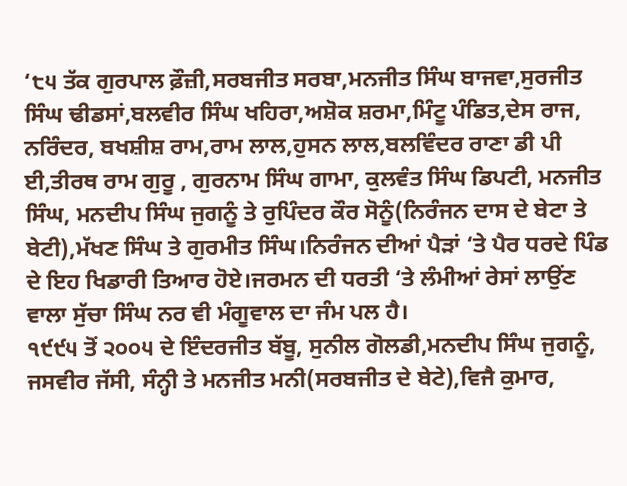‘੮੫ ਤੱਕ ਗੁਰਪਾਲ ਫ਼ੌਜ਼ੀ,ਸਰਬਜੀਤ ਸਰਬਾ,ਮਨਜੀਤ ਸਿੰਘ ਬਾਜਵਾ,ਸੁਰਜੀਤ ਸਿੰਘ ਢੀਡਸਾਂ,ਬਲਵੀਰ ਸਿੰਘ ਖਹਿਰਾ,ਅਸ਼ੋਕ ਸ਼ਰਮਾ,ਮਿੰਟੂ ਪੰਡਿਤ,ਦੇਸ ਰਾਜ, ਨਰਿੰਦਰ, ਬਖਸ਼ੀਸ਼ ਰਾਮ,ਰਾਮ ਲਾਲ,ਹੁਸਨ ਲਾਲ,ਬਲਵਿੰਦਰ ਰਾਣਾ ਡੀ ਪੀ ਈ,ਤੀਰਥ ਰਾਮ ਗੁਰੂ , ਗੁਰਨਾਮ ਸਿੰਘ ਗਾਮਾ, ਕੁਲਵੰਤ ਸਿੰਘ ਡਿਪਟੀ, ਮਨਜੀਤ ਸਿੰਘ, ਮਨਦੀਪ ਸਿੰਘ ਜੁਗਨੂੰ ਤੇ ਰੁਪਿੰਦਰ ਕੌਰ ਸੋਨੂੰ(ਨਿਰੰਜਨ ਦਾਸ ਦੇ ਬੇਟਾ ਤੇ ਬੇਟੀ),ਮੱਖਣ ਸਿੰਘ ਤੇ ਗੁਰਮੀਤ ਸਿੰਘ।ਨਿਰੰਜਨ ਦੀਆਂ ਪੈੜਾਂ ‘ਤੇ ਪੈਰ ਧਰਦੇ ਪਿੰਡ ਦੇ ਇਹ ਖਿਡਾਰੀ ਤਿਆਰ ਹੋਏ।ਜਰਮਨ ਦੀ ਧਰਤੀ ‘ਤੇ ਲੰਮੀਆਂ ਰੇਸਾਂ ਲਾਉਂਣ ਵਾਲਾ ਸੁੱਚਾ ਸਿੰਘ ਨਰ ਵੀ ਮੰਗੂਵਾਲ ਦਾ ਜੰਮ ਪਲ ਹੈ।
੧੯੯੫ ਤੋਂ ੨੦੦੫ ਦੇ ਇੰਦਰਜੀਤ ਬੱਬੂ, ਸੁਨੀਲ ਗੋਲਡੀ,ਮਨਦੀਪ ਸਿੰਘ ਜੁਗਨੂੰ, ਜਸਵੀਰ ਜੱਸੀ, ਸੰਨ੍ਹੀ ਤੇ ਮਨਜੀਤ ਮਨੀ(ਸਰਬਜੀਤ ਦੇ ਬੇਟੇ),ਵਿਜੈ ਕੁਮਾਰ,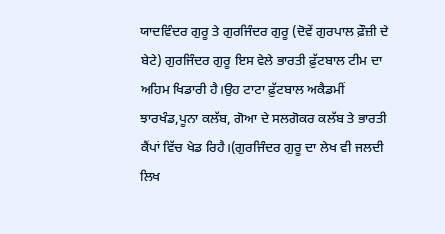ਯਾਦਵਿੰਦਰ ਗੁਰੂ ਤੇ ਗੁਰਜਿੰਦਰ ਗੁਰੂ (ਦੋਵੇਂ ਗੁਰਪਾਲ ਫ਼ੌਜ਼ੀ ਦੇ ਬੇਟੇ) ਗੁਰਜਿੰਦਰ ਗੁਰੂ ਇਸ ਵੇਲੇ ਭਾਰਤੀ ਫ਼ੁੱਟਬਾਲ ਟੀਮ ਦਾ ਅਹਿਮ ਖਿਡਾਰੀ ਹੈ।ਉਹ ਟਾਟਾ ਫ਼ੁੱਟਬਾਲ ਅਕੈਡਮੀਂ ਝਾਰਖੰਡ,ਪੂਨਾ ਕਲੱਬ, ਗੋਆ ਦੇ ਸਲਗੋਕਰ ਕਲੱਬ ਤੇ ਭਾਰਤੀ ਕੈਂਪਾਂ ਵਿੱਚ ਖੇਡ ਰਿਹੈ।(ਗੁਰਜਿੰਦਰ ਗੁਰੂ ਦਾ ਲੇਖ ਵੀ ਜਲਦੀ ਲਿਖ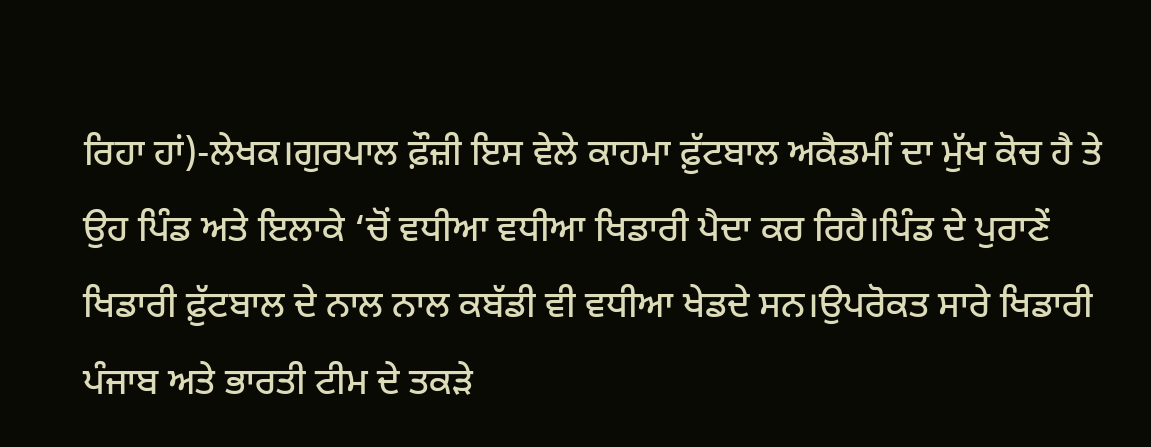ਰਿਹਾ ਹਾਂ)-ਲੇਖਕ।ਗੁਰਪਾਲ ਫ਼ੌਜ਼ੀ ਇਸ ਵੇਲੇ ਕਾਹਮਾ ਫ਼ੁੱਟਬਾਲ ਅਕੈਡਮੀਂ ਦਾ ਮੁੱਖ ਕੋਚ ਹੈ ਤੇ ਉਹ ਪਿੰਡ ਅਤੇ ਇਲਾਕੇ ‘ਚੋਂ ਵਧੀਆ ਵਧੀਆ ਖਿਡਾਰੀ ਪੈਦਾ ਕਰ ਰਿਹੈ।ਪਿੰਡ ਦੇ ਪੁਰਾਣੇਂ ਖਿਡਾਰੀ ਫ਼ੁੱਟਬਾਲ ਦੇ ਨਾਲ ਨਾਲ ਕਬੱਡੀ ਵੀ ਵਧੀਆ ਖੇਡਦੇ ਸਨ।ਉਪਰੋਕਤ ਸਾਰੇ ਖਿਡਾਰੀ ਪੰਜਾਬ ਅਤੇ ਭਾਰਤੀ ਟੀਮ ਦੇ ਤਕੜੇ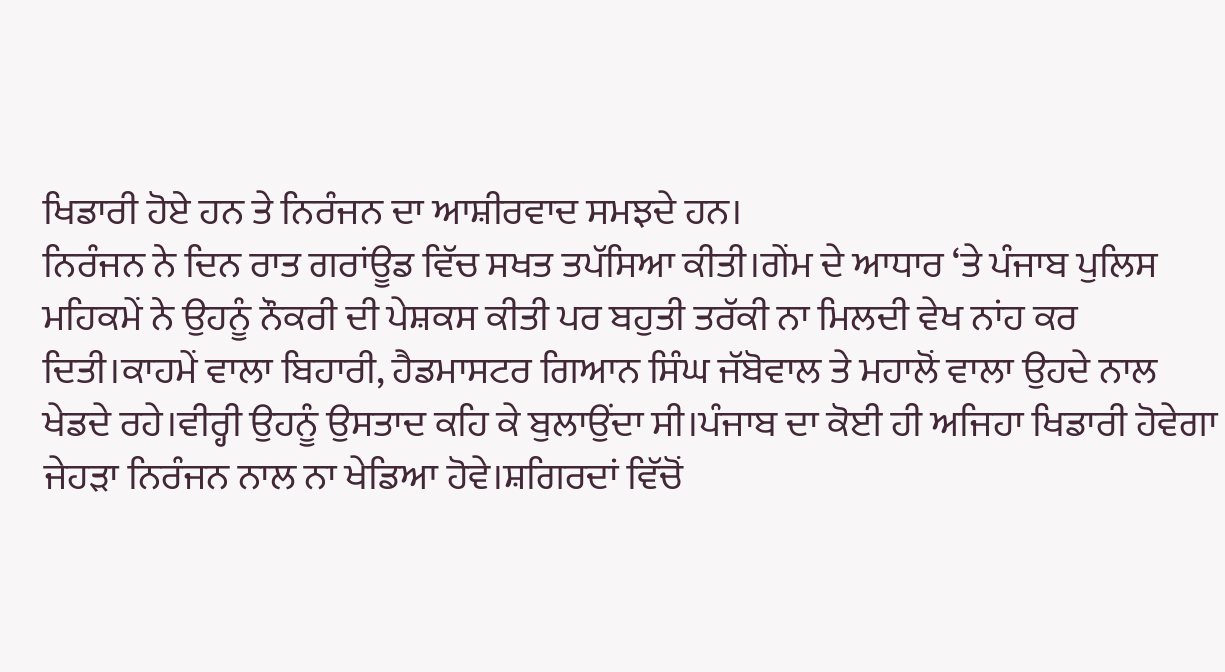ਖਿਡਾਰੀ ਹੋਏ ਹਨ ਤੇ ਨਿਰੰਜਨ ਦਾ ਆਸ਼ੀਰਵਾਦ ਸਮਝਦੇ ਹਨ।
ਨਿਰੰਜਨ ਨੇ ਦਿਨ ਰਾਤ ਗਰਾਂਊਡ ਵਿੱਚ ਸਖਤ ਤਪੱਸਿਆ ਕੀਤੀ।ਗੇਂਮ ਦੇ ਆਧਾਰ ‘ਤੇ ਪੰਜਾਬ ਪੁਲਿਸ ਮਹਿਕਮੇਂ ਨੇ ਉਹਨੂੰ ਨੌਕਰੀ ਦੀ ਪੇਸ਼ਕਸ ਕੀਤੀ ਪਰ ਬਹੁਤੀ ਤਰੱਕੀ ਨਾ ਮਿਲਦੀ ਵੇਖ ਨਾਂਹ ਕਰ ਦਿਤੀ।ਕਾਹਮੇਂ ਵਾਲਾ ਬਿਹਾਰੀ, ਹੈਡਮਾਸਟਰ ਗਿਆਨ ਸਿੰਘ ਜੱਬੋਵਾਲ ਤੇ ਮਹਾਲੋਂ ਵਾਲਾ ਉਹਦੇ ਨਾਲ ਖੇਡਦੇ ਰਹੇ।ਵੀਰ੍ਹੀ ਉਹਨੂੰ ਉਸਤਾਦ ਕਹਿ ਕੇ ਬੁਲਾਉਂਦਾ ਸੀ।ਪੰਜਾਬ ਦਾ ਕੋਈ ਹੀ ਅਜਿਹਾ ਖਿਡਾਰੀ ਹੋਵੇਗਾ ਜੇਹੜਾ ਨਿਰੰਜਨ ਨਾਲ ਨਾ ਖੇਡਿਆ ਹੋਵੇ।ਸ਼ਗਿਰਦਾਂ ਵਿੱਚੋਂ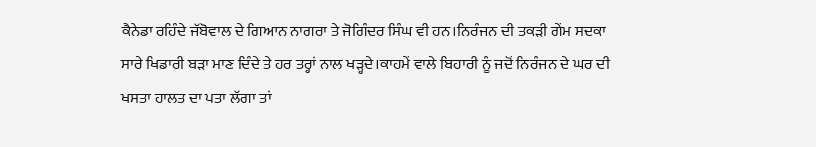ਕੈਨੇਡਾ ਰਹਿੰਦੇ ਜੱਬੋਵਾਲ ਦੇ ਗਿਆਨ ਨਾਗਰਾ ਤੇ ਜੋਗਿੰਦਰ ਸਿੰਘ ਵੀ ਹਨ।ਨਿਰੰਜਨ ਦੀ ਤਕੜੀ ਗੇਂਮ ਸਦਕਾ ਸਾਰੇ ਖਿਡਾਰੀ ਬੜਾ ਮਾਣ ਦਿੰਦੇ ਤੇ ਹਰ ਤਰ੍ਹਾਂ ਨਾਲ ਖੜ੍ਹਦੇ।ਕਾਹਮੇਂ ਵਾਲੇ ਬਿਹਾਰੀ ਨੂੰ ਜਦੋਂ ਨਿਰੰਜਨ ਦੇ ਘਰ ਦੀ ਖਸਤਾ ਹਾਲਤ ਦਾ ਪਤਾ ਲੱਗਾ ਤਾਂ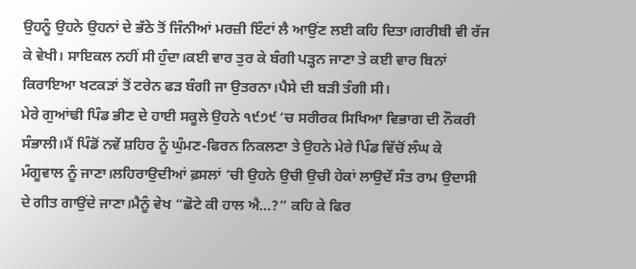ਉਹਨੂੰ ਉਹਨੇ ਉਹਨਾਂ ਦੇ ਭੱਠੇ ਤੋਂ ਜਿੰਨੀਆਂ ਮਰਜ਼ੀ ਇੰਟਾਂ ਲੈ ਆਉਂਣ ਲਈ ਕਹਿ ਦਿਤਾ।ਗਰੀਬੀ ਵੀ ਰੱਜ ਕੇ ਵੇਖੀ। ਸਾਇਕਲ ਨਹੀਂ ਸੀ ਹੁੰਦਾ।ਕਈ ਵਾਰ ਤੁਰ ਕੇ ਬੰਗੀ ਪੜ੍ਹਨ ਜਾਣਾ ਤੇ ਕਈ ਵਾਰ ਬਿਨਾਂ ਕਿਰਾਇਆ ਖਟਕੜਾਂ ਤੋਂ ਟਰੇਨ ਫੜ ਬੰਗੀ ਜਾ ਉਤਰਨਾ।ਪੈਸੇ ਦੀ ਬੜੀ ਤੰਗੀ ਸੀ।
ਮੇਰੇ ਗੁਆਂਢੀ ਪਿੰਡ ਭੀਣ ਦੇ ਹਾਈ ਸਕੂਲੇ ਉਹਨੇ ੧੯੭੯ ‘ਚ ਸਰੀਰਕ ਸਿਖਿਆ ਵਿਭਾਗ ਦੀ ਨੌਕਰੀ ਸੰਭਾਲੀ।ਮੈਂ ਪਿੰਡੋਂ ਨਵੇਂ ਸ਼ਹਿਰ ਨੂੰ ਘੁੰਮਣ-ਫਿਰਨ ਨਿਕਲਣਾ ਤੇ ਉਹਨੇ ਮੇਰੇ ਪਿੰਡ ਵਿੱਚੋਂ ਲੰਘ ਕੇ ਮੰਗੂਵਾਲ ਨੂੰ ਜਾਣਾ।ਲਹਿਰਾਉਦੀਆਂ ਫ਼ਸਲਾਂ ‘ਚੀ ਉਹਨੇ ਉਚੀ ਉਚੀ ਹੇਕਾਂ ਲਾਉਦੇਂ ਸੰਤ ਰਾਮ ਉਦਾਸੀ ਦੇ ਗੀਤ ਗਾਉਂਦੇ ਜਾਣਾ।ਮੈਨੂੰ ਵੇਖ “ਛੋਟੇ ਕੀ ਹਾਲ ਐ…?” ਕਹਿ ਕੇ ਫਿਰ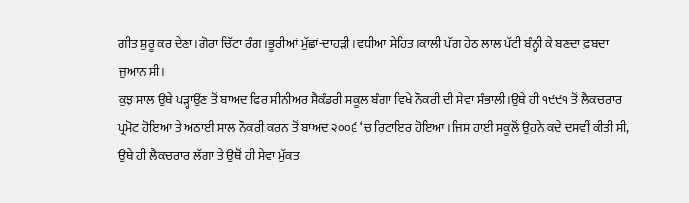ਗੀਤ ਸ਼ੁਰੂ ਕਰ ਦੇਣਾ।ਗੋਰਾ ਚਿੱਟਾ ਰੰਗ।ਭੂਰੀਆਂ ਮੁੱਛਾਂ-ਦਾਹੜੀ ।ਵਧੀਆ ਸੇਹਿਤ।ਕਾਲੀ ਪੱਗ ਹੇਠ ਲਾਲ ਪੱਟੀ ਬੰਨ੍ਹੀ ਕੇ ਬਣਦਾ ਫ਼ਬਦਾ ਜੁਆਨ ਸੀ।
ਕੁਝ ਸਾਲ ਉਥੇ ਪੜ੍ਹਾਉਂਣ ਤੋਂ ਬਾਅਦ ਫਿਰ ਸੀਨੀਅਰ ਸੈਕੰਡਰੀ ਸਕੂਲ ਬੰਗਾ ਵਿਖੇ ਨੌਕਰੀ ਦੀ ਸੇਵਾ ਸੰਭਾਲੀ।ਉਥੇ ਹੀ ੧੯੯੧ ਤੋਂ ਲੈਕਚਰਾਰ ਪ੍ਰਮੋਟ ਹੋਇਆ ਤੇ ਅਠਾਈ ਸਾਲ ਨੌਕਰੀ ਕਰਨ ਤੋਂ ਬਾਅਦ ੨੦੦੬ ‘ਚ ਰਿਟਾਇਰ ਹੋਇਆ।ਜਿਸ ਹਾਈ ਸਕੂਲੋਂ ਉਹਨੇ ਕਦੇ ਦਸਵੀਂ ਕੀਤੀ ਸੀ, ਉਥੇ ਹੀ ਲੈਕਚਰਾਰ ਲੱਗਾ ਤੇ ਉਥੋਂ ਹੀ ਸੇਵਾ ਮੁੱਕਤ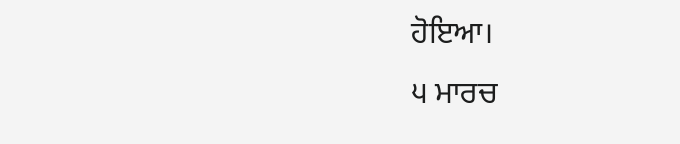ਹੋਇਆ।
੫ ਮਾਰਚ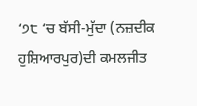‘੭੮ ‘ਚ ਬੱਸੀ-ਮੁੱਦਾ (ਨਜ਼ਦੀਕ ਹੁਸ਼ਿਆਰਪੁਰ)ਦੀ ਕਮਲਜੀਤ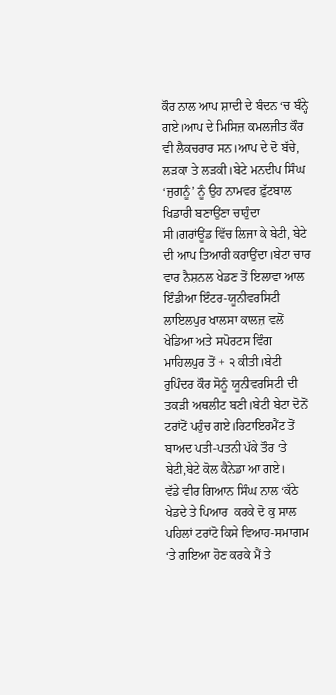ਕੌਰ ਨਾਲ ਆਪ ਸ਼ਾਦੀ ਦੇ ਬੰਦਨ ‘ਚ ਬੰਨ੍ਹੇ ਗਏ।ਆਪ ਦੇ ਮਿਸਿਜ਼ ਕਮਲਜੀਤ ਕੌਰ ਵੀ ਲੈਕਚਰਾਰ ਸਨ।ਆਪ ਦੇ ਦੋ ਬੱਚੇ, ਲੜਕਾ ਤੇ ਲੜਕੀ।ਬੇਟੇ ਮਨਦੀਪ ਸਿੰਘ ‘ਜੁਗਨੂੰ’ ਨੂੰ ਉਹ ਨਾਮਵਰ ਫ਼ੁੱਟਬਾਲ ਖਿਡਾਰੀ ਬਣਾਉਂਣਾ ਚਾਹੁੰਦਾ ਸੀ।ਗਰਾਂਊਂਡ ਵਿੱਚ ਲਿਜਾ ਕੇ ਬੇਟੀ, ਬੇਟੇ ਦੀ ਆਪ ਤਿਆਰੀ ਕਰਾਉਂਦਾ।ਬੇਟਾ ਚਾਰ ਵਾਰ ਨੈਸ਼ਨਲ ਖੇਡਣ ਤੋਂ ਇਲਾਵਾ ਆਲ ਇੰਡੀਆ ਇੰਟਰ-ਯੂਨੀਵਰਸਿਟੀ ਲਾਇਲਪੁਰ ਖਾਲਸਾ ਕਾਲਜ਼ ਵਲੋਂ ਖੇਡਿਆ ਅਤੇ ਸਪੋਰਟਸ ਵਿੰਗ ਮਾਹਿਲਪੁਰ ਤੋਂ + ੨ ਕੀਤੀ।ਬੇਟੀ ਰੁਪਿੰਦਰ ਕੌਰ ਸੋਨੂੰ ਯੂਨੀਵਰਸਿਟੀ ਦੀ ਤਕੜੀ ਅਥਲੀਟ ਬਣੀ।ਬੇਟੀ ਬੇਟਾ ਦੋਨੋਂ ਟਰਾਂਟੋਂ ਪਹੁੰਚ ਗਏ।ਰਿਟਾਇਰਮੈਂਟ ਤੋਂ ਬਾਅਦ ਪਤੀ-ਪਤਨੀ ਪੱਕੇ ਤੌਰ ‘ਤੇ ਬੇਟੀ,ਬੇਟੇ ਕੋਲ ਕੈਨੇਡਾ ਆ ਗਏ।
ਵੱਡੇ ਵੀਰ ਗਿਆਨ ਸਿੰਘ ਨਾਲ ‘ਕੱਠੇ ਖੇਡਦੇ ਤੇ ਪਿਆਰ  ਕਰਕੇ ਦੋ ਕੁ ਸਾਲ ਪਹਿਲਾਂ ਟਰਾਂਟੋ ਕਿਸੇ ਵਿਆਹ-ਸਮਾਗਮ ‘ਤੇ ਗਇਆ ਹੋਣ ਕਰਕੇ ਮੈਂ ਤੇ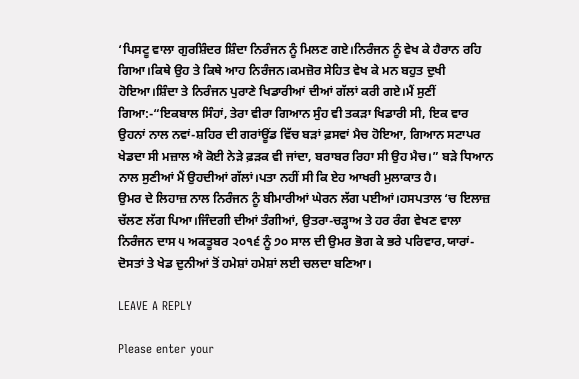‘ਪਿਸਟੂ ਵਾਲਾ ਗੁਰਸ਼ਿੰਦਰ ਸ਼ਿੰਦਾ ਨਿਰੰਜਨ ਨੂੰ ਮਿਲਣ ਗਏ।ਨਿਰੰਜਨ ਨੂੰ ਵੇਖ ਕੇ ਹੈਰਾਨ ਰਹਿ ਗਿਆ।ਕਿਥੇ ਉਹ ਤੇ ਕਿਥੇ ਆਹ ਨਿਰੰਜਨ।ਕਮਜ਼ੋਰ ਸੇਹਿਤ ਵੇਖ ਕੇ ਮਨ ਬਹੁਤ ਦੁਖੀ ਹੋਇਆ।ਸ਼ਿੰਦਾ ਤੇ ਨਿਰੰਜਨ ਪੁਰਾਣੇ ਖਿਡਾਰੀਆਂ ਦੀਆਂ ਗੱਲਾਂ ਕਰੀ ਗਏ।ਮੈਂ ਸੁਣੀਂ ਗਿਆ:-“ਇਕਬਾਲ ਸਿੰਹਾਂ, ਤੇਰਾ ਵੀਰਾ ਗਿਆਨ ਸੁੰਹ ਵੀ ਤਕੜਾ ਖਿਡਾਰੀ ਸੀ, ਇਕ ਵਾਰ ਉਹਨਾਂ ਨਾਲ ਨਵਾਂ-ਸ਼ਹਿਰ ਦੀ ਗਰਾਂਊਂਡ ਵਿੱਚ ਬੜਾਂ ਫ਼ਸਵਾਂ ਮੈਚ ਹੋਇਆ, ਗਿਆਨ ਸਟਾਪਰ ਖੇਡਦਾ ਸੀ ਮਜ਼ਾਲ ਐ ਕੋਈ ਨੇੜੇ ਫ਼ੜਕ ਵੀ ਜਾਂਦਾ, ਬਰਾਬਰ ਰਿਹਾ ਸੀ ਉਹ ਮੈਚ।” ਬੜੇ ਧਿਆਨ ਨਾਲ ਸੁਣੀਆਂ ਮੈਂ ਉਹਦੀਆਂ ਗੱਲਾਂ।ਪਤਾ ਨਹੀਂ ਸੀ ਕਿ ਏਹ ਆਖਰੀ ਮੁਲਾਕਾਤ ਹੈ।
ਉਮਰ ਦੇ ਲਿਹਾਜ਼ ਨਾਲ ਨਿਰੰਜਨ ਨੂੰ ਬੀਮਾਰੀਆਂ ਘੇਰਨ ਲੱਗ ਪਈਆਂ।ਹਸਪਤਾਲ ‘ਚ ਇਲਾਜ਼ ਚੱਲਣ ਲੱਗ ਪਿਆ।ਜਿੰਦਗੀ ਦੀਆਂ ਤੰਗੀਆਂ, ਉਤਰਾ-ਚੜ੍ਹਾਅ ਤੇ ਹਰ ਰੰਗ ਵੇਖਣ ਵਾਲਾ ਨਿਰੰਜਨ ਦਾਸ ੫ ਅਕਤੂਬਰ ੨੦੧੬ ਨੂੰ ੭੦ ਸਾਲ ਦੀ ਉਮਰ ਭੋਗ ਕੇ ਭਰੇ ਪਰਿਵਾਰ,ਯਾਰਾਂ-ਦੋਸਤਾਂ ਤੇ ਖੇਡ ਦੁਨੀਆਂ ਤੋਂ ਹਮੇਸ਼ਾਂ ਹਮੇਸ਼ਾਂ ਲਈ ਚਲਦਾ ਬਣਿਆ।

LEAVE A REPLY

Please enter your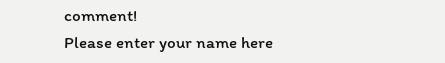comment!
Please enter your name here